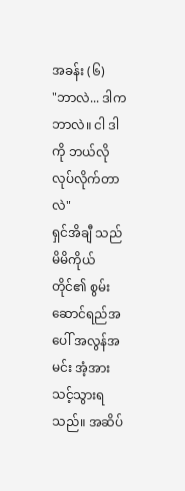အခန်း (၆)
"ဘာလဲ... ဒါက ဘာလဲ။ ငါ ဒါကို ဘယ်လိုလုပ်လိုက်တာလဲ"
ရှင်အိချီ သည် မိမိကိုယ်တိုင်၏ စွမ်းဆောင်ရည်အပေါ် အလွန်အမင်း အံ့အားသင့်သွားရသည်။ အဆိပ်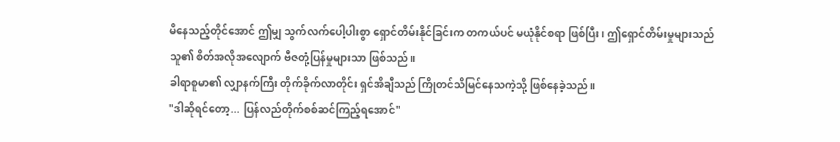မိနေသည့်တိုင်အောင် ဤမျှ သွက်လက်ပေါ့ပါးစွာ ရှောင်တိမ်းနိုင်ခြင်းက တကယ်ပင် မယုံနိုင်စရာ ဖြစ်ပြီး၊ ဤရှောင်တိမ်းမှုများသည် သူ၏ စိတ်အလိုအလျောက် ဗီဇတုံ့ပြန်မှုများသာ ဖြစ်သည်။
ခါရာစူမာ၏ လျှာနက်ကြီး တိုက်ခိုက်လာတိုင်း ရှင်အိချီသည် ကြိုတင်သိမြင်နေသကဲ့သို့ ဖြစ်နေခဲ့သည်။
"ဒါဆိုရင်တော့... ပြန်လည်တိုက်စစ်ဆင်ကြည့်ရအောင်"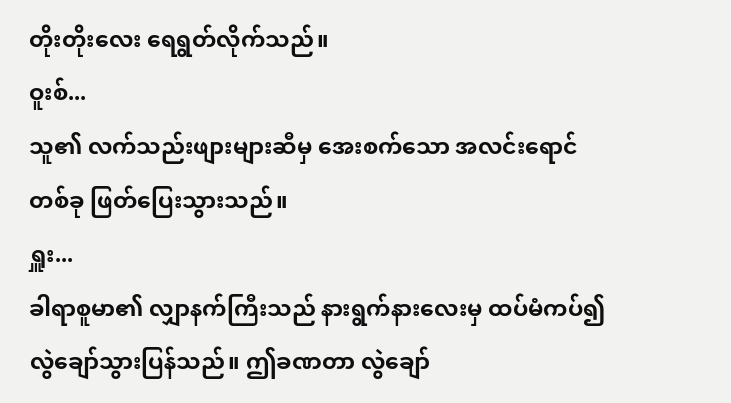တိုးတိုးလေး ရေရွတ်လိုက်သည်။
ဝူးစ်...
သူ၏ လက်သည်းဖျားများဆီမှ အေးစက်သော အလင်းရောင်တစ်ခု ဖြတ်ပြေးသွားသည်။
ရှူး...
ခါရာစူမာ၏ လျှာနက်ကြီးသည် နားရွက်နားလေးမှ ထပ်မံကပ်၍ လွဲချော်သွားပြန်သည်။ ဤခဏတာ လွဲချော်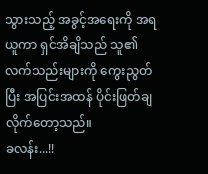သွားသည့် အခွင့်အရေးကို အရယူကာ ရှင်အိချိသည် သူ၏ လက်သည်းများကို ကွေးညွတ်ပြီး အပြင်းအထန် ပိုင်းဖြတ်ချလိုက်တော့သည်။
ခလန်း...!!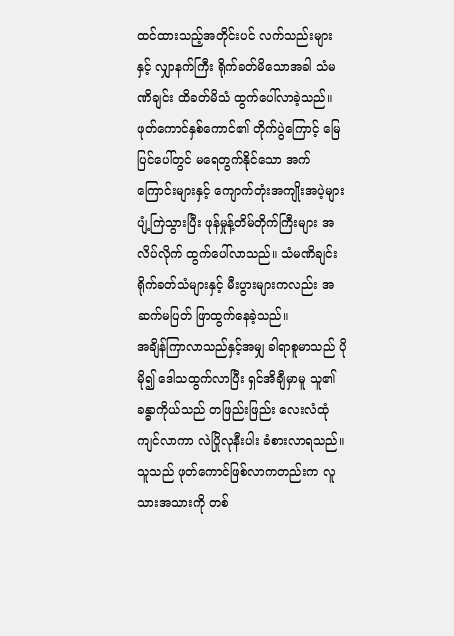ထင်ထားသည့်အတိုင်းပင် လက်သည်းများနှင့် လျှာနက်ကြီး ရိုက်ခတ်မိသောအခါ သံမဏိချင်း ထိခတ်မိသံ ထွက်ပေါ်လာခဲ့သည်။
ဖုတ်ကောင်နှစ်ကောင်၏ တိုက်ပွဲကြောင့် မြေပြင်ပေါ်တွင် မရေတွက်နိုင်သော အက်ကြောင်းများနှင့် ကျောက်တုံးအကျိုးအပဲ့များ ပျံ့ကြဲသွားပြီး ဖုန်မှုန့်တိမ်တိုက်ကြီးများ အလိပ်လိုက် ထွက်ပေါ်လာသည်။ သံမဏိချင်း ရိုက်ခတ်သံများနှင့် မီးပွားများကလည်း အဆက်မပြတ် ဖြာထွက်နေခဲ့သည်။
အချိန်ကြာလာသည်နှင့်အမျှ ခါရာစူမာသည် ပိုမို၍ ဒေါသထွက်လာပြီး ရှင်အိချီမှာမူ သူ၏ ခန္ဓာကိုယ်သည် တဖြည်းဖြည်း လေးလံထုံကျင်လာကာ လဲပြိုလုနီးပါး ခံစားလာရသည်။
သူသည် ဖုတ်ကောင်ဖြစ်လာကတည်းက လူသားအသားကို တစ်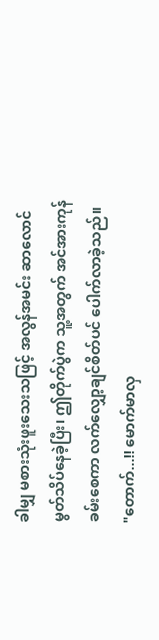ခါမျှ မစားသုံးဖူးသေးသဖြင့် အလွန်အမင်း ဆာလောင်မွတ်သိပ်နေခဲ့ပြီး၊ ဤတိုက်ပွဲက သူ့အတွက် အင်အားကုန်ခမ်းစေကာ လက်လျှော့ချင်စိတ်ပင် ပေါက်လာခဲ့သည်။
"တောက်...!! မောက်မာလှ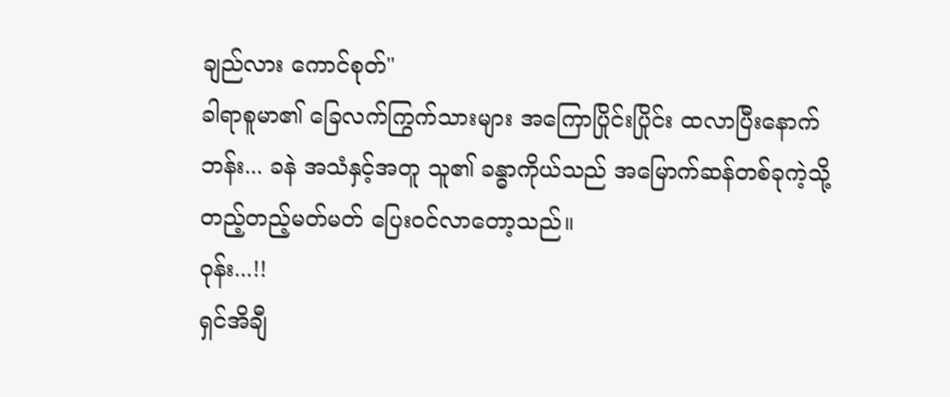ချည်လား ကောင်စုတ်"
ခါရာစူမာ၏ ခြေလက်ကြွက်သားများ အကြောပြိုင်းပြိုင်း ထလာပြီးနောက် ဘန်း... ခနဲ အသံနှင့်အတူ သူ၏ ခန္ဓာကိုယ်သည် အမြောက်ဆန်တစ်ခုကဲ့သို့ တည့်တည့်မတ်မတ် ပြေးဝင်လာတော့သည်။
ဝုန်း...!!
ရှင်အိချီ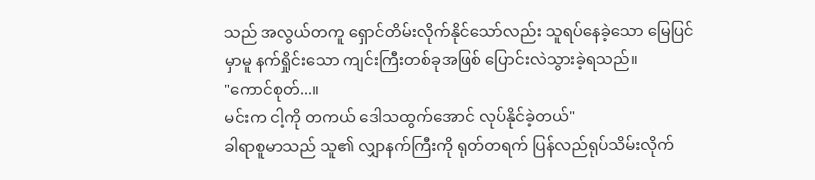သည် အလွယ်တကူ ရှောင်တိမ်းလိုက်နိုင်သော်လည်း သူရပ်နေခဲ့သော မြေပြင်မှာမူ နက်ရှိုင်းသော ကျင်းကြီးတစ်ခုအဖြစ် ပြောင်းလဲသွားခဲ့ရသည်။
"ကောင်စုတ်...။
မင်းက ငါ့ကို တကယ် ဒေါသထွက်အောင် လုပ်နိုင်ခဲ့တယ်"
ခါရာစူမာသည် သူ၏ လျှာနက်ကြီးကို ရုတ်တရက် ပြန်လည်ရုပ်သိမ်းလိုက်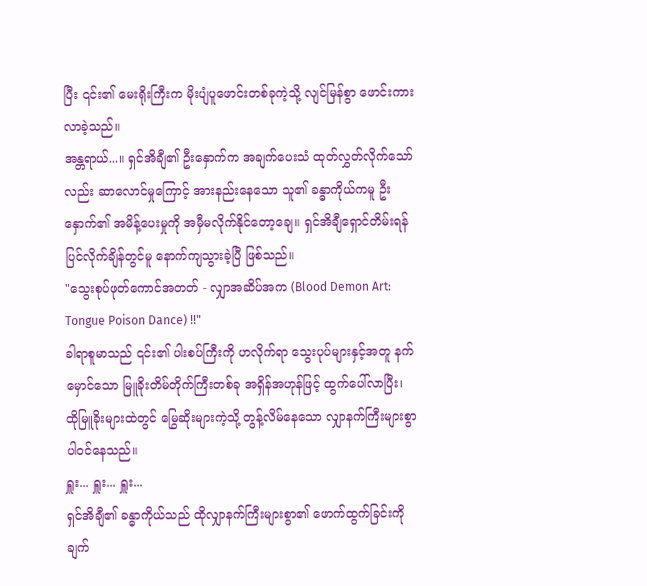ပြီး ၎င်း၏ မေးရိုးကြီးက မိုးပျံပူဖောင်းတစ်ခုကဲ့သို့ လျင်မြန်စွာ ဖောင်းကားလာခဲ့သည်။
အန္တရာယ်...။ ရှင်အိချီ၏ ဦးနှောက်က အချက်ပေးသံ ထုတ်လွှတ်လိုက်သော်လည်း ဆာလောင်မှုကြောင့် အားနည်းနေသော သူ၏ ခန္ဓာကိုယ်ကမူ ဦးနှောက်၏ အမိန့်ပေးမှုကို အမှီမလိုက်နိုင်တော့ချေ။ ရှင်အိချီရှောင်တိမ်းရန် ပြင်လိုက်ချိန်တွင်မူ နောက်ကျသွားခဲ့ပြီ ဖြစ်သည်။
"သွေးစုပ်ဖုတ်ကောင်အတတ် - လျှာအဆိပ်အက (Blood Demon Art: Tongue Poison Dance) !!"
ခါရာစူမာသည် ၎င်း၏ ပါးစပ်ကြီးကို ဟလိုက်ရာ သွေးပုပ်များနှင့်အတူ နက်မှောင်သော မြူခိုးတိမ်တိုက်ကြီးတစ်ခု အရှိန်အဟုန်ဖြင့် ထွက်ပေါ်လာပြီး၊ ထိုမြူခိုးများထဲတွင် မြွေဆိုးများကဲ့သို့ တွန့်လိမ်နေသော လျှာနက်ကြီးများစွာ ပါဝင်နေသည်။
ရှူး... ရှူး... ရှူး...
ရှင်အိချီ၏ ခန္ဓာကိုယ်သည် ထိုလျှာနက်ကြီးများစွာ၏ ဖောက်ထွက်ခြင်းကို ချက်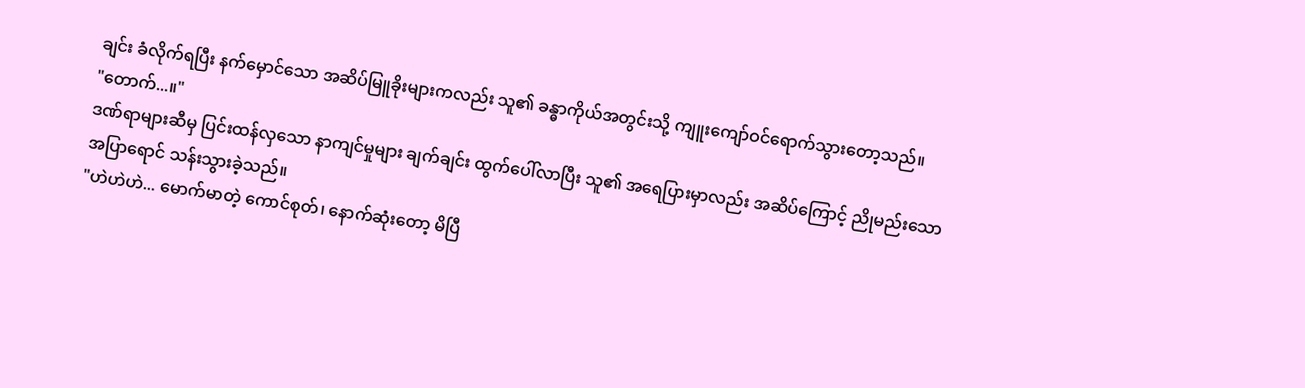ချင်း ခံလိုက်ရပြီး နက်မှောင်သော အဆိပ်မြူခိုးများကလည်း သူ၏ ခန္ဓာကိုယ်အတွင်းသို့ ကျူးကျော်ဝင်ရောက်သွားတော့သည်။
"တောက်...။"
ဒဏ်ရာများဆီမှ ပြင်းထန်လှသော နာကျင်မှုများ ချက်ချင်း ထွက်ပေါ်လာပြီး သူ၏ အရေပြားမှာလည်း အဆိပ်ကြောင့် ညိုမည်းသော အပြာရောင် သန်းသွားခဲ့သည်။
"ဟဲဟဲဟဲ... မောက်မာတဲ့ ကောင်စုတ်၊ နောက်ဆုံးတော့ မိပြီ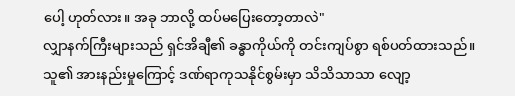ပေါ့ ဟုတ်လား။ အခု ဘာလို့ ထပ်မပြေးတော့တာလဲ"
လျှာနက်ကြီးများသည် ရှင်အိချီ၏ ခန္ဓာကိုယ်ကို တင်းကျပ်စွာ ရစ်ပတ်ထားသည်။ သူ၏ အားနည်းမှုကြောင့် ဒဏ်ရာကုသနိုင်စွမ်းမှာ သိသိသာသာ လျော့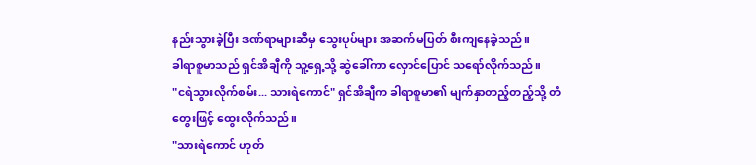နည်းသွားခဲ့ပြီး ဒဏ်ရာများဆီမှ သွေးပုပ်များ အဆက်မပြတ် စီးကျနေခဲ့သည်။
ခါရာစူမာသည် ရှင်အိချီကို သူ့ရှေ့သို့ ဆွဲခေါ်ကာ လှောင်ပြောင် သရော်လိုက်သည်။
"ငရဲသွားလိုက်စမ်း... သားရဲကောင်" ရှင်အိချီက ခါရာစူမာ၏ မျက်နှာတည့်တည့်သို့ တံတွေးဖြင့် ထွေးလိုက်သည်။
"သားရဲကောင် ဟုတ်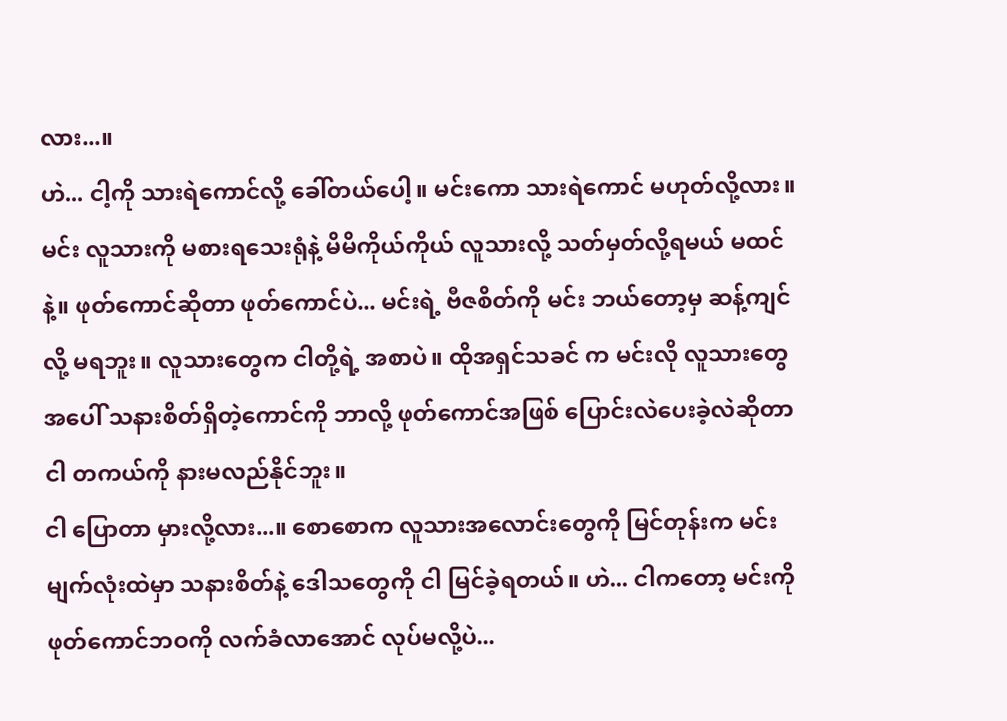လား...။
ဟဲ... ငါ့ကို သားရဲကောင်လို့ ခေါ်တယ်ပေါ့။ မင်းကော သားရဲကောင် မဟုတ်လို့လား။ မင်း လူသားကို မစားရသေးရုံနဲ့ မိမိကိုယ်ကိုယ် လူသားလို့ သတ်မှတ်လို့ရမယ် မထင်နဲ့။ ဖုတ်ကောင်ဆိုတာ ဖုတ်ကောင်ပဲ... မင်းရဲ့ ဗီဇစိတ်ကို မင်း ဘယ်တော့မှ ဆန့်ကျင်လို့ မရဘူး။ လူသားတွေက ငါတို့ရဲ့ အစာပဲ။ ထိုအရှင်သခင် က မင်းလို လူသားတွေအပေါ် သနားစိတ်ရှိတဲ့ကောင်ကို ဘာလို့ ဖုတ်ကောင်အဖြစ် ပြောင်းလဲပေးခဲ့လဲဆိုတာ ငါ တကယ်ကို နားမလည်နိုင်ဘူး။
ငါ ပြောတာ မှားလို့လား...။ စောစောက လူသားအလောင်းတွေကို မြင်တုန်းက မင်းမျက်လုံးထဲမှာ သနားစိတ်နဲ့ ဒေါသတွေကို ငါ မြင်ခဲ့ရတယ်။ ဟဲ... ငါကတော့ မင်းကို ဖုတ်ကောင်ဘဝကို လက်ခံလာအောင် လုပ်မလို့ပဲ...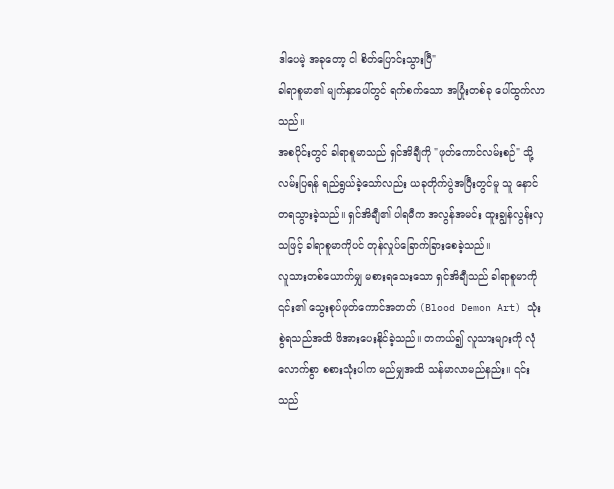ဒါပေမဲ့ အခုတော့ ငါ စိတ်ပြောင်းသွားပြီ"
ခါရာစူမာ၏ မျက်နှာပေါ်တွင် ရက်စက်သော အပြုံးတစ်ခု ပေါ်ထွက်လာသည်။
အစပိုင်းတွင် ခါရာစူမာသည် ရှင်အိချီကို "ဖုတ်ကောင်လမ်းစဉ်" သို့ လမ်းပြရန် ရည်ရွယ်ခဲ့သော်လည်း ယခုတိုက်ပွဲအပြီးတွင်မူ သူ နောင်တရသွားခဲ့သည်။ ရှင်အိချီ၏ ပါရမီက အလွန်အမင်း ထူးချွန်လွန်းလှသဖြင့် ခါရာစူမာကိုပင် တုန်လှုပ်ခြောက်ခြားစေခဲ့သည်။
လူသားတစ်ယောက်မျှ မစားရသေးသော ရှင်အိချီသည် ခါရာစူမာကို ၎င်း၏ သွေးစုပ်ဖုတ်ကောင်အတတ် (Blood Demon Art) သုံးစွဲရသည်အထိ ဖိအားပေးနိုင်ခဲ့သည်။ တကယ်၍ လူသားများကို လုံလောက်စွာ စစားသုံးပါက မည်မျှအထိ သန်မာလာမည်နည်း။ ၎င်းသည်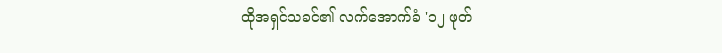ထိုအရှင်သခင်၏ လက်အောက်ခံ '၁၂ ဖုတ်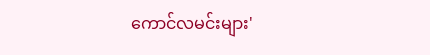ကောင်လမင်းများ'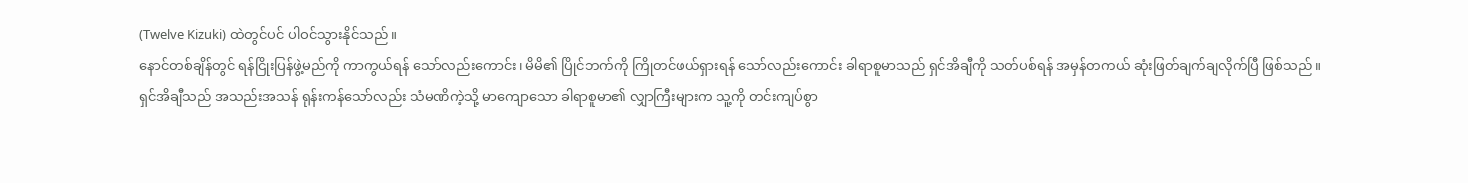(Twelve Kizuki) ထဲတွင်ပင် ပါဝင်သွားနိုင်သည်။
နောင်တစ်ချိန်တွင် ရန်ငြိုးပြန်ဖွဲ့မည်ကို ကာကွယ်ရန် သော်လည်းကောင်း၊ မိမိ၏ ပြိုင်ဘက်ကို ကြိုတင်ဖယ်ရှားရန် သော်လည်းကောင်း ခါရာစူမာသည် ရှင်အိချီကို သတ်ပစ်ရန် အမှန်တကယ် ဆုံးဖြတ်ချက်ချလိုက်ပြီ ဖြစ်သည်။
ရှင်အိချီသည် အသည်းအသန် ရုန်းကန်သော်လည်း သံမဏိကဲ့သို့ မာကျောသော ခါရာစူမာ၏ လျှာကြီးများက သူ့ကို တင်းကျပ်စွာ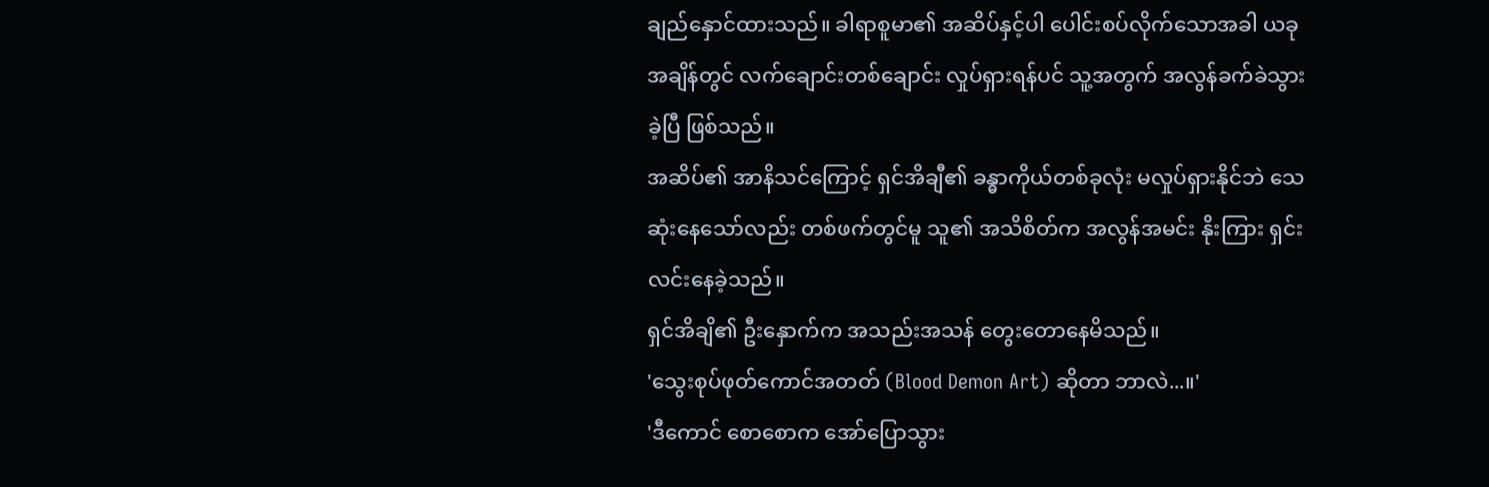ချည်နှောင်ထားသည်။ ခါရာစူမာ၏ အဆိပ်နှင့်ပါ ပေါင်းစပ်လိုက်သောအခါ ယခုအချိန်တွင် လက်ချောင်းတစ်ချောင်း လှုပ်ရှားရန်ပင် သူ့အတွက် အလွန်ခက်ခဲသွားခဲ့ပြီ ဖြစ်သည်။
အဆိပ်၏ အာနိသင်ကြောင့် ရှင်အိချီ၏ ခန္ဓာကိုယ်တစ်ခုလုံး မလှုပ်ရှားနိုင်ဘဲ သေဆုံးနေသော်လည်း တစ်ဖက်တွင်မူ သူ၏ အသိစိတ်က အလွန်အမင်း နိုးကြား ရှင်းလင်းနေခဲ့သည်။
ရှင်အိချိ၏ ဦးနှောက်က အသည်းအသန် တွေးတောနေမိသည်။
'သွေးစုပ်ဖုတ်ကောင်အတတ် (Blood Demon Art) ဆိုတာ ဘာလဲ...။'
'ဒီကောင် စောစောက အော်ပြောသွား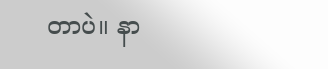တာပဲ။ နာ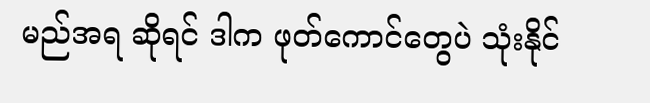မည်အရ ဆိုရင် ဒါက ဖုတ်ကောင်တွေပဲ သုံးနိုင်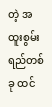တဲ့ အထူးစွမ်းရည်တစ်ခု ထင်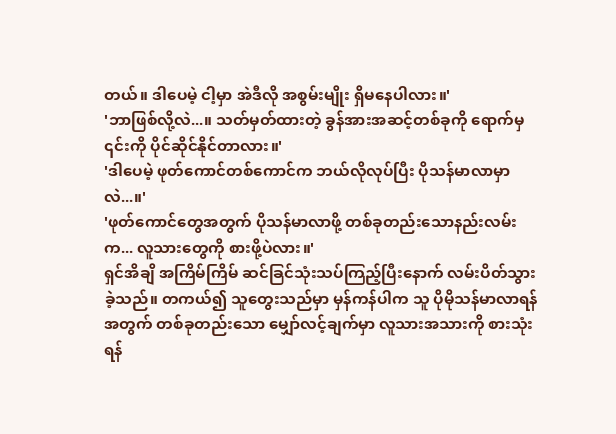တယ်။ ဒါပေမဲ့ ငါ့မှာ အဲဒီလို အစွမ်းမျိုး ရှိမနေပါလား။'
'ဘာဖြစ်လို့လဲ...။ သတ်မှတ်ထားတဲ့ ခွန်အားအဆင့်တစ်ခုကို ရောက်မှ ၎င်းကို ပိုင်ဆိုင်နိုင်တာလား။'
'ဒါပေမဲ့ ဖုတ်ကောင်တစ်ကောင်က ဘယ်လိုလုပ်ပြီး ပိုသန်မာလာမှာလဲ...။'
'ဖုတ်ကောင်တွေအတွက် ပိုသန်မာလာဖို့ တစ်ခုတည်းသောနည်းလမ်းက... လူသားတွေကို စားဖို့ပဲလား။'
ရှင်အိချိ အကြိမ်ကြိမ် ဆင်ခြင်သုံးသပ်ကြည့်ပြီးနောက် လမ်းပိတ်သွားခဲ့သည်။ တကယ်၍ သူတွေးသည်မှာ မှန်ကန်ပါက သူ ပိုမိုသန်မာလာရန်အတွက် တစ်ခုတည်းသော မျှော်လင့်ချက်မှာ လူသားအသားကို စားသုံးရန်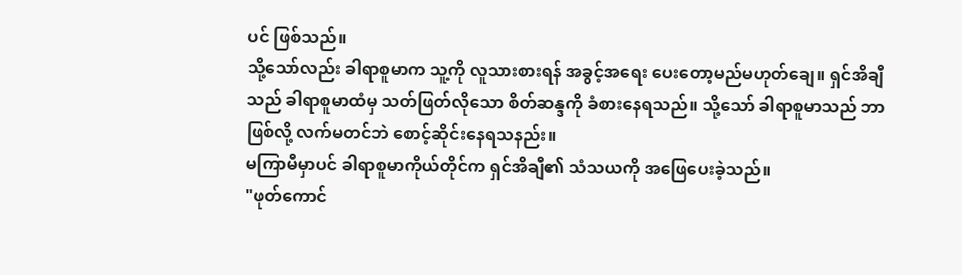ပင် ဖြစ်သည်။
သို့သော်လည်း ခါရာစူမာက သူ့ကို လူသားစားရန် အခွင့်အရေး ပေးတော့မည်မဟုတ်ချေ။ ရှင်အိချီသည် ခါရာစူမာထံမှ သတ်ဖြတ်လိုသော စိတ်ဆန္ဒကို ခံစားနေရသည်။ သို့သော် ခါရာစူမာသည် ဘာဖြစ်လို့ လက်မတင်ဘဲ စောင့်ဆိုင်းနေရသနည်း။
မကြာမီမှာပင် ခါရာစူမာကိုယ်တိုင်က ရှင်အိချီ၏ သံသယကို အဖြေပေးခဲ့သည်။
"ဖုတ်ကောင်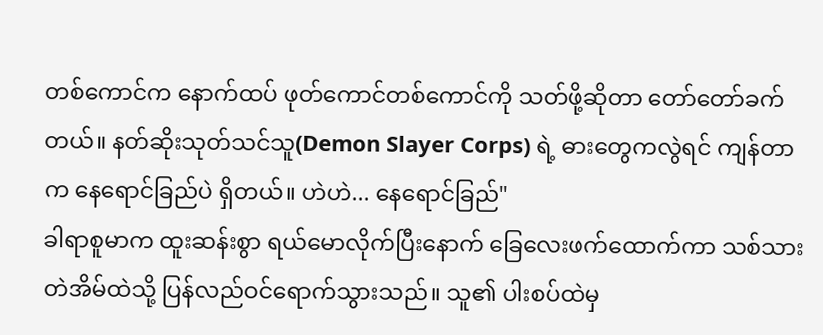တစ်ကောင်က နောက်ထပ် ဖုတ်ကောင်တစ်ကောင်ကို သတ်ဖို့ဆိုတာ တော်တော်ခက်တယ်။ နတ်ဆိုးသုတ်သင်သူ(Demon Slayer Corps) ရဲ့ ဓားတွေကလွဲရင် ကျန်တာက နေရောင်ခြည်ပဲ ရှိတယ်။ ဟဲဟဲ... နေရောင်ခြည်"
ခါရာစူမာက ထူးဆန်းစွာ ရယ်မောလိုက်ပြီးနောက် ခြေလေးဖက်ထောက်ကာ သစ်သားတဲအိမ်ထဲသို့ ပြန်လည်ဝင်ရောက်သွားသည်။ သူ၏ ပါးစပ်ထဲမှ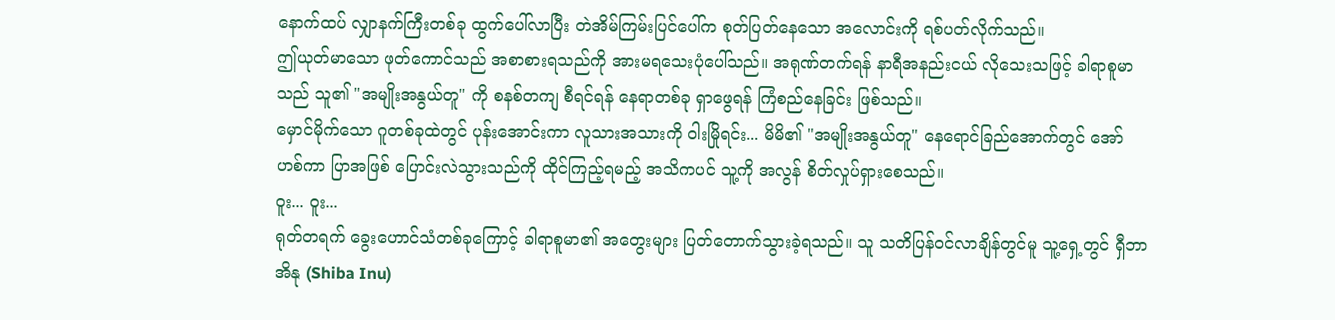နောက်ထပ် လျှာနက်ကြီးတစ်ခု ထွက်ပေါ်လာပြီး တဲအိမ်ကြမ်းပြင်ပေါ်က စုတ်ပြတ်နေသော အလောင်းကို ရစ်ပတ်လိုက်သည်။
ဤယုတ်မာသော ဖုတ်ကောင်သည် အစာစားရသည်ကို အားမရသေးပုံပေါ်သည်။ အရုဏ်တက်ရန် နာရီအနည်းငယ် လိုသေးသဖြင့် ခါရာစူမာသည် သူ၏ "အမျိုးအနွယ်တူ" ကို စနစ်တကျ စီရင်ရန် နေရာတစ်ခု ရှာဖွေရန် ကြံစည်နေခြင်း ဖြစ်သည်။
မှောင်မိုက်သော ဂူတစ်ခုထဲတွင် ပုန်းအောင်းကာ လူသားအသားကို ဝါးမြိုရင်း... မိမိ၏ "အမျိုးအနွယ်တူ" နေရောင်ခြည်အောက်တွင် အော်ဟစ်ကာ ပြာအဖြစ် ပြောင်းလဲသွားသည်ကို ထိုင်ကြည့်ရမည့် အသိကပင် သူ့ကို အလွန် စိတ်လှုပ်ရှားစေသည်။
ဝူး... ဝူး...
ရုတ်တရက် ခွေးဟောင်သံတစ်ခုကြောင့် ခါရာစူမာ၏ အတွေးများ ပြတ်တောက်သွားခဲ့ရသည်။ သူ သတိပြန်ဝင်လာချိန်တွင်မူ သူ့ရှေ့တွင် ရှီဘာအိနု (Shiba Inu)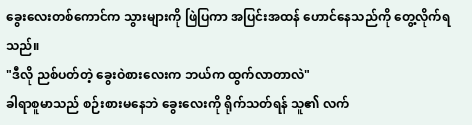ခွေးလေးတစ်ကောင်က သွားများကို ဖြဲပြကာ အပြင်းအထန် ဟောင်နေသည်ကို တွေ့လိုက်ရသည်။
"ဒီလို ညစ်ပတ်တဲ့ ခွေးဝဲစားလေးက ဘယ်က ထွက်လာတာလဲ"
ခါရာစူမာသည် စဉ်းစားမနေဘဲ ခွေးလေးကို ရိုက်သတ်ရန် သူ၏ လက်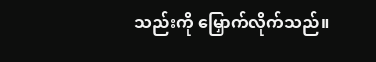သည်းကို မြှောက်လိုက်သည်။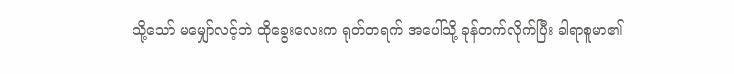သို့သော် မမျှော်လင့်ဘဲ ထိုခွေးလေးက ရုတ်တရက် အပေါ်သို့ ခုန်တက်လိုက်ပြီး ခါရာစူမာ၏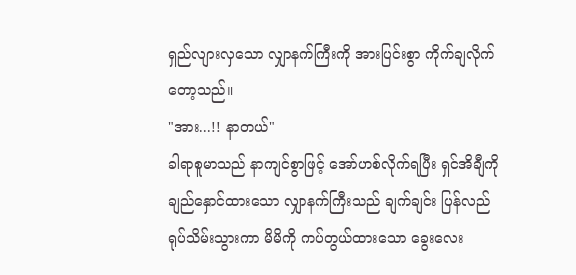ရှည်လျားလှသော လျှာနက်ကြီးကို အားပြင်းစွာ ကိုက်ချလိုက်တော့သည်။
"အား...!! နာတယ်"
ခါရာစူမာသည် နာကျင်စွာဖြင့် အော်ဟစ်လိုက်ရပြီး ရှင်အိချီကို ချည်နှောင်ထားသော လျှာနက်ကြီးသည် ချက်ချင်း ပြန်လည်ရုပ်သိမ်းသွားကာ မိမိကို ကပ်တွယ်ထားသော ခွေးလေး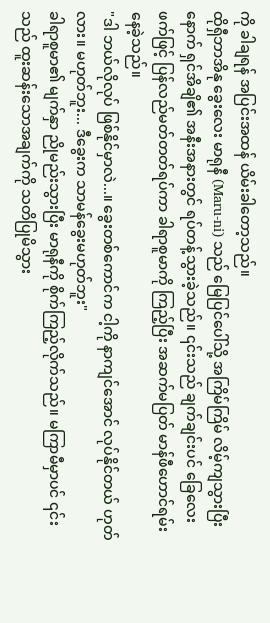ကို ခါချရန် အပြင်းအထန် ယိမ်းခါတော့သည်။
ထိုရှီဘာအိနု ခွေးလေး မာရုနီ (Maru-ni) သည် မြေပြင်ပေါ်သို့ အကြိမ်ကြိမ် လိမ့်ကျသွားပြီးနောက် ရှင်အိချိ၏ အနီးအနားတွင် ရပ်တန့်သွားခဲ့သည်။ ၎င်းသည် ချက်ချင်းပင် ခြေလေးဖက်ဖြင့် ပြန်လည်မတ်တတ်ရပ်ကာ ခါရာစူမာကို ကြည့်ပြီး အဆက်မပြတ် မာန်ဖီဟောင်ရမ်းနေခဲ့သည်။
"ဒါ ဘယ်လိုလုပ် ဖြစ်နိုင်မှာလဲ...။ ခွေးတစ်ကောင်က ငါ့ကို နာကျင်အောင် လုပ်နိုင်တယ် ဟုတ်လား။ မဟုတ်ဘူး... ဒီခွေးက သာမန်ခွေးမဟုတ်ဘူး"
ခါရာစူမာ၏ မျက်နှာ ညိုမည်းသွားပြီး မာရုနီကို စိုက်ကြည့်လိုက်သည်။ မကြာမီမှာပင် ၎င်းသည် ထူးဆန်းသောအချက်ကို သတိပြုမိသွား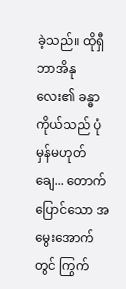ခဲ့သည်။ ထိုရှီဘာအိနုလေး၏ ခန္ဓာကိုယ်သည် ပုံမှန်မဟုတ်ချေ... တောက်ပြောင်သော အမွေးအောက်တွင် ကြွက်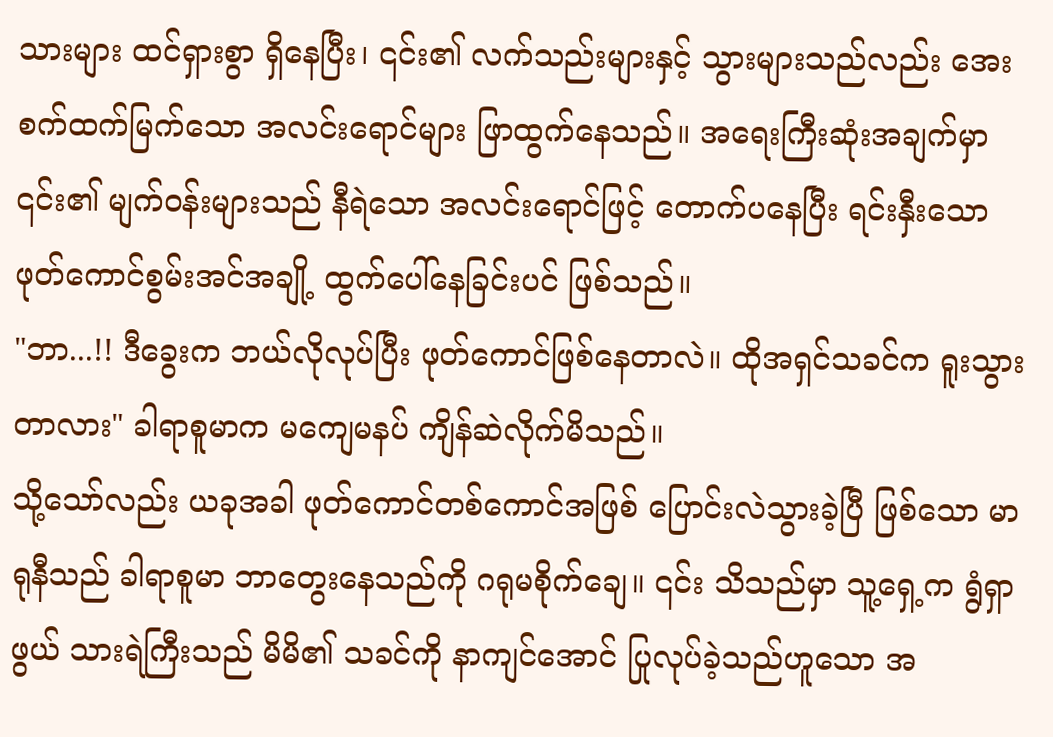သားများ ထင်ရှားစွာ ရှိနေပြီး၊ ၎င်း၏ လက်သည်းများနှင့် သွားများသည်လည်း အေးစက်ထက်မြက်သော အလင်းရောင်များ ဖြာထွက်နေသည်။ အရေးကြီးဆုံးအချက်မှာ ၎င်း၏ မျက်ဝန်းများသည် နီရဲသော အလင်းရောင်ဖြင့် တောက်ပနေပြီး ရင်းနှီးသော ဖုတ်ကောင်စွမ်းအင်အချို့ ထွက်ပေါ်နေခြင်းပင် ဖြစ်သည်။
"ဘာ...!! ဒီခွေးက ဘယ်လိုလုပ်ပြီး ဖုတ်ကောင်ဖြစ်နေတာလဲ။ ထိုအရှင်သခင်က ရူးသွားတာလား" ခါရာစူမာက မကျေမနပ် ကျိန်ဆဲလိုက်မိသည်။
သို့သော်လည်း ယခုအခါ ဖုတ်ကောင်တစ်ကောင်အဖြစ် ပြောင်းလဲသွားခဲ့ပြီ ဖြစ်သော မာရုနီသည် ခါရာစူမာ ဘာတွေးနေသည်ကို ဂရုမစိုက်ချေ။ ၎င်း သိသည်မှာ သူ့ရှေ့က ရွံရှာဖွယ် သားရဲကြီးသည် မိမိ၏ သခင်ကို နာကျင်အောင် ပြုလုပ်ခဲ့သည်ဟူသော အ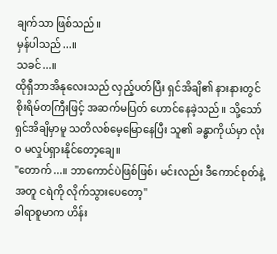ချက်သာ ဖြစ်သည်။
မှန်ပါသည်...။
သခင်...။
ထိုရှီဘာအိနုလေးသည် လှည့်ပတ်ပြီး ရှင်အိချိ၏ နားနားတွင် စိုးရိမ်တကြီးဖြင့် အဆက်မပြတ် ဟောင်နေခဲ့သည်။ သို့သော် ရှင်အိချိမှာမူ သတိလစ်မေ့မြောနေပြီး သူ၏ ခန္ဓာကိုယ်မှာ လုံးဝ မလှုပ်ရှားနိုင်တော့ချေ။
"တောက်...။ ဘာကောင်ပဲဖြစ်ဖြစ်၊ မင်းလည်း ဒီကောင်စုတ်နဲ့အတူ ငရဲကို လိုက်သွားပေတော့"
ခါရာစူမာက ဟိန်း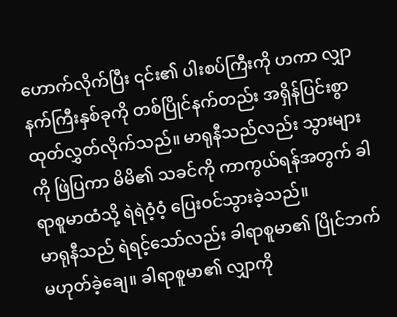ဟောက်လိုက်ပြီး ၎င်း၏ ပါးစပ်ကြီးကို ဟကာ လျှာနက်ကြီးနှစ်ခုကို တစ်ပြိုင်နက်တည်း အရှိန်ပြင်းစွာ ထုတ်လွှတ်လိုက်သည်။ မာရုနီသည်လည်း သွားများကို ဖြဲပြကာ မိမိ၏ သခင်ကို ကာကွယ်ရန်အတွက် ခါရာစူမာထံသို့ ရဲရဲဝံ့ဝံ့ ပြေးဝင်သွားခဲ့သည်။
မာရုနီသည် ရဲရင့်သော်လည်း ခါရာစူမာ၏ ပြိုင်ဘက် မဟုတ်ခဲ့ချေ။ ခါရာစူမာ၏ လျှာကို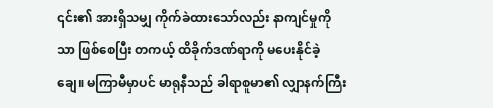၎င်း၏ အားရှိသမျှ ကိုက်ခဲထားသော်လည်း နာကျင်မှုကိုသာ ဖြစ်စေပြီး တကယ့် ထိခိုက်ဒဏ်ရာကို မပေးနိုင်ခဲ့ချေ။ မကြာမီမှာပင် မာရုနီသည် ခါရာစူမာ၏ လျှာနက်ကြီး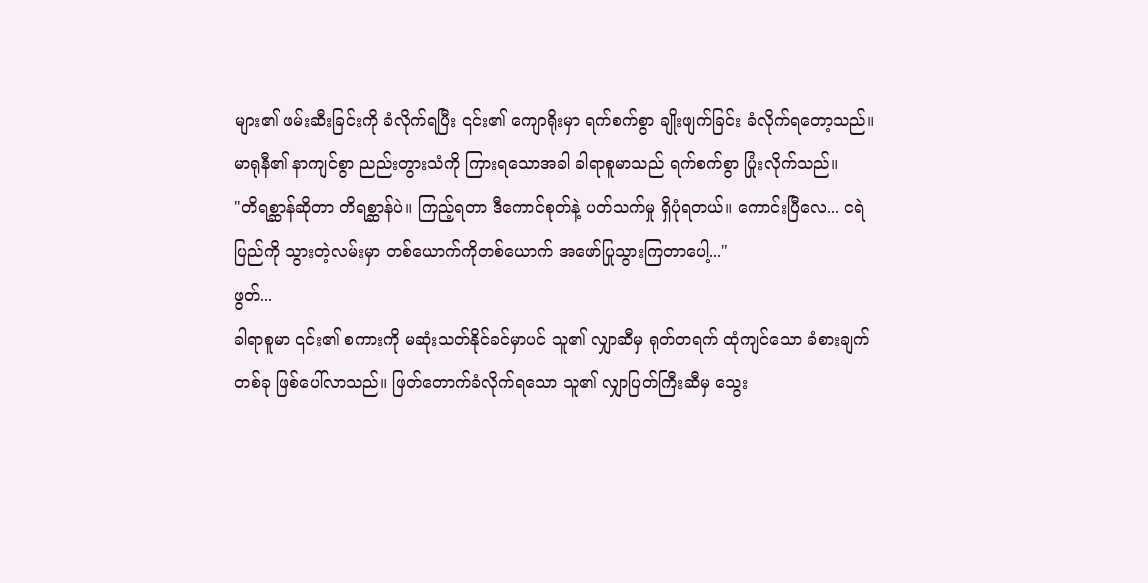များ၏ ဖမ်းဆီးခြင်းကို ခံလိုက်ရပြီး ၎င်း၏ ကျောရိုးမှာ ရက်စက်စွာ ချိုးဖျက်ခြင်း ခံလိုက်ရတော့သည်။
မာရုနီ၏ နာကျင်စွာ ညည်းတွားသံကို ကြားရသောအခါ ခါရာစူမာသည် ရက်စက်စွာ ပြုံးလိုက်သည်။
"တိရစ္ဆာန်ဆိုတာ တိရစ္ဆာန်ပဲ။ ကြည့်ရတာ ဒီကောင်စုတ်နဲ့ ပတ်သက်မှု ရှိပုံရတယ်။ ကောင်းပြီလေ... ငရဲပြည်ကို သွားတဲ့လမ်းမှာ တစ်ယောက်ကိုတစ်ယောက် အဖော်ပြုသွားကြတာပေါ့..."
ဖွတ်...
ခါရာစူမာ ၎င်း၏ စကားကို မဆုံးသတ်နိုင်ခင်မှာပင် သူ၏ လျှာဆီမှ ရုတ်တရက် ထုံကျင်သော ခံစားချက်တစ်ခု ဖြစ်ပေါ်လာသည်။ ဖြတ်တောက်ခံလိုက်ရသော သူ၏ လျှာပြတ်ကြီးဆီမှ သွေး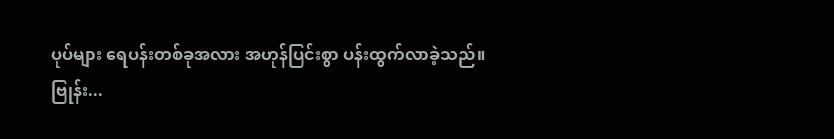ပုပ်များ ရေပန်းတစ်ခုအလား အဟုန်ပြင်းစွာ ပန်းထွက်လာခဲ့သည်။
ဗြုန်း...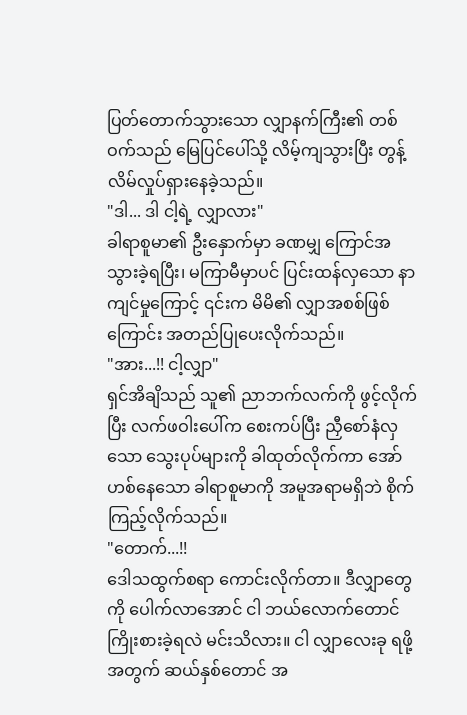ပြတ်တောက်သွားသော လျှာနက်ကြီး၏ တစ်ဝက်သည် မြေပြင်ပေါ်သို့ လိမ့်ကျသွားပြီး တွန့်လိမ်လှုပ်ရှားနေခဲ့သည်။
"ဒါ... ဒါ ငါ့ရဲ့ လျှာလား"
ခါရာစူမာ၏ ဦးနှောက်မှာ ခဏမျှ ကြောင်အသွားခဲ့ရပြီး၊ မကြာမီမှာပင် ပြင်းထန်လှသော နာကျင်မှုကြောင့် ၎င်းက မိမိ၏ လျှာအစစ်ဖြစ်ကြောင်း အတည်ပြုပေးလိုက်သည်။
"အား...!! ငါ့လျှာ"
ရှင်အိချိသည် သူ၏ ညာဘက်လက်ကို ဖွင့်လိုက်ပြီး လက်ဖဝါးပေါ်က စေးကပ်ပြီး ညှီစော်နံလှသော သွေးပုပ်များကို ခါထုတ်လိုက်ကာ အော်ဟစ်နေသော ခါရာစူမာကို အမူအရာမရှိဘဲ စိုက်ကြည့်လိုက်သည်။
"တောက်...!!
ဒေါသထွက်စရာ ကောင်းလိုက်တာ။ ဒီလျှာတွေကို ပေါက်လာအောင် ငါ ဘယ်လောက်တောင် ကြိုးစားခဲ့ရလဲ မင်းသိလား။ ငါ လျှာလေးခု ရဖို့အတွက် ဆယ်နှစ်တောင် အ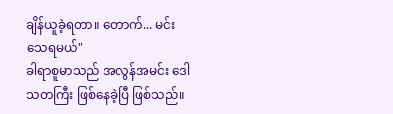ချိန်ယူခဲ့ရတာ။ တောက်... မင်း သေရမယ်"
ခါရာစူမာသည် အလွန်အမင်း ဒေါသတကြီး ဖြစ်နေခဲ့ပြီ ဖြစ်သည်။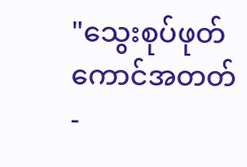"သွေးစုပ်ဖုတ်ကောင်အတတ် -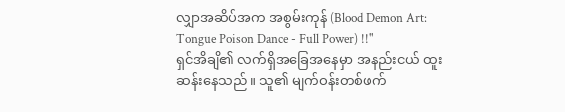လျှာအဆိပ်အက အစွမ်းကုန် (Blood Demon Art: Tongue Poison Dance - Full Power) !!"
ရှင်အိချိ၏ လက်ရှိအခြေအနေမှာ အနည်းငယ် ထူးဆန်းနေသည်။ သူ၏ မျက်ဝန်းတစ်ဖက်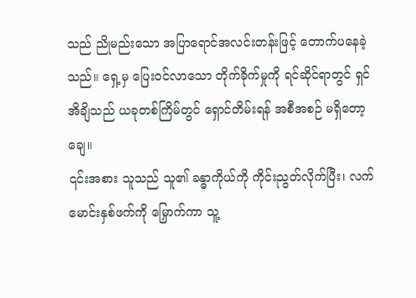သည် ညိုမည်းသော အပြာရောင်အလင်းတန်းဖြင့် တောက်ပနေခဲ့သည်။ ရှေ့မှ ပြေးဝင်လာသော တိုက်ခိုက်မှုကို ရင်ဆိုင်ရာတွင် ရှင်အိချိသည် ယခုတစ်ကြိမ်တွင် ရှောင်တိမ်းရန် အစီအစဉ် မရှိတော့ချေ။
၎င်းအစား သူသည် သူ၏ ခန္ဓာကိုယ်ကို ကိုင်းညွတ်လိုက်ပြီး၊ လက်မောင်းနှစ်ဖက်ကို မြှောက်ကာ သူ့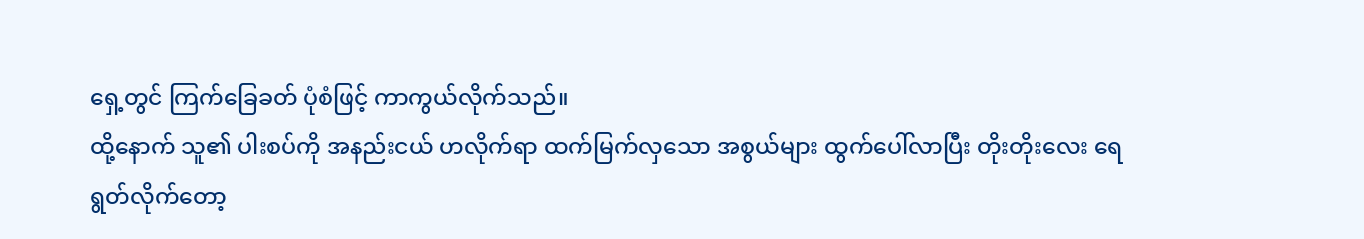ရှေ့တွင် ကြက်ခြေခတ် ပုံစံဖြင့် ကာကွယ်လိုက်သည်။
ထို့နောက် သူ၏ ပါးစပ်ကို အနည်းငယ် ဟလိုက်ရာ ထက်မြက်လှသော အစွယ်များ ထွက်ပေါ်လာပြီး တိုးတိုးလေး ရေရွတ်လိုက်တော့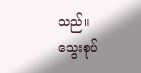သည်။
သွေးစုပ်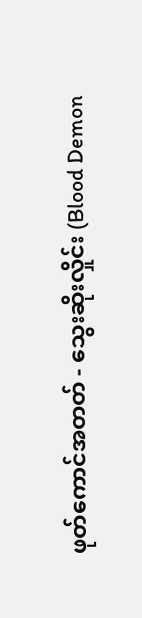ဖုတ်ကောင်အတတ် - သွေးဆိုးလှိုင်း (Blood Demon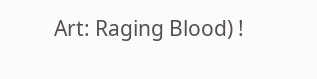Art: Raging Blood) !